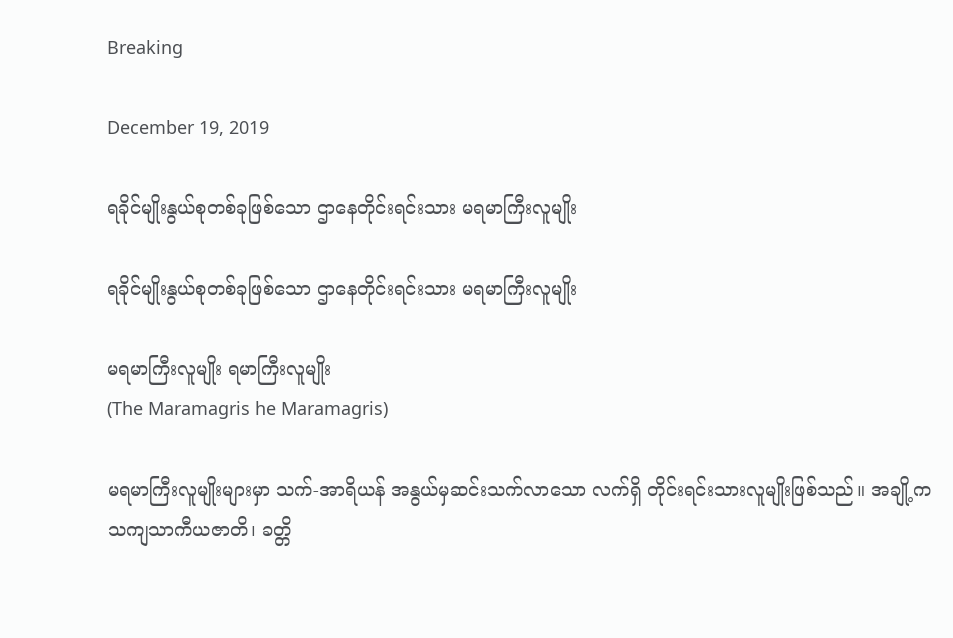Breaking

December 19, 2019

ရခိုင်မျိုးနွယ်စုတစ်ခုဖြစ်သော ဌာနေတိုင်းရင်းသား မရမာကြီးလူမျိုး

ရခိုင်မျိုးနွယ်စုတစ်ခုဖြစ်သော ဌာနေတိုင်းရင်းသား မရမာကြီးလူမျိုး

မရမာကြီးလူမျိုး ရမာကြီးလူမျိုး
(The Maramagris he Maramagris)

မရမာကြီးလူမျိုးများမှာ သက်-အာရိယန် အနွယ်မှဆင်းသက်လာသော လက်ရှိ တိုင်းရင်းသားလူမျိုးဖြစ်သည်။ အချို့က သကျသာကီယဇာတိ၊ ခတ္တိ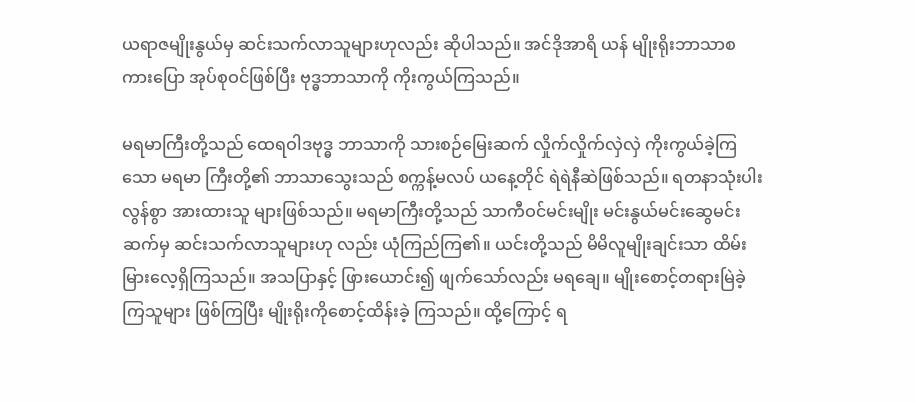ယရာဇမျိုးနွယ်မှ ဆင်းသက်လာသူများဟုလည်း ဆိုပါသည်။ အင်ဒိုအာရိ ယန် မျိုးရိုးဘာသာစကားပြော အုပ်စုဝင်ဖြစ်ပြီး ဗုဒ္ဓဘာသာကို ကိုးကွယ်ကြသည်။

မရမာကြီးတို့သည် ထေရဝါဒဗုဒ္ဓ ဘာသာကို သားစဉ်မြေးဆက် လှိုက်လှိုက်လှဲလှဲ ကိုးကွယ်ခဲ့ကြသော မရမာ ကြီးတို့၏ ဘာသာသွေးသည် စက္ကန့်မလပ် ယနေ့တိုင် ရဲရဲနီဆဲဖြစ်သည်။ ရတနာသုံးပါး လွန်စွာ အားထားသူ များဖြစ်သည်။ မရမာကြီးတို့သည် သာကီဝင်မင်းမျိုး မင်းနွယ်မင်းဆွေမင်းဆက်မှ ဆင်းသက်လာသူများဟု လည်း ယုံကြည်ကြ၏။ ယင်းတို့သည် မိမိလူမျိုးချင်းသာ ထိမ်းမြားလေ့ရှိကြသည်။ အသပြာနှင့် ဖြားယောင်း၍ ဖျက်သော်လည်း မရချေ။ မျိုးစောင့်တရားမြဲခဲ့ကြသူများ ဖြစ်ကြပြီး မျိုးရိုးကိုစောင့်ထိန်းခဲ့ ကြသည်။ ထို့ကြောင့် ရ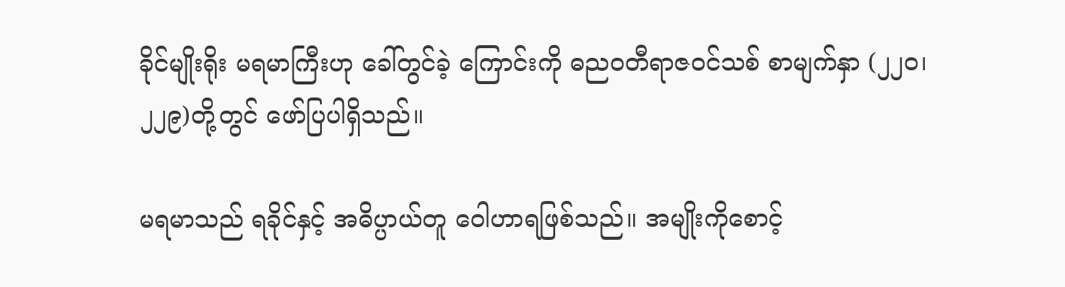ခိုင်မျိုးရိုး မရမာကြီးဟု ခေါ်တွင်ခဲ့ ကြောင်းကို ဓညဝတီရာဇဝင်သစ် စာမျက်နှာ (၂၂၀၊ ၂၂၉)တို့တွင် ဖော်ပြပါရှိသည်။

မရမာသည် ရခိုင်နှင့် အဓိပ္ပာယ်တူ ဝေါဟာရဖြစ်သည်။ အမျိုးကိုစောင့်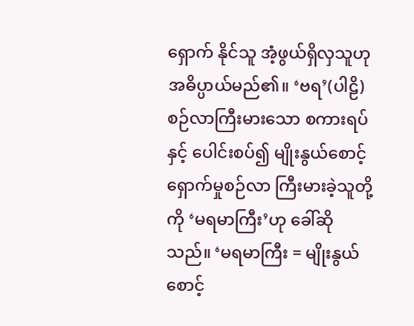ရှောက် နိုင်သူ အံ့ဖွယ်ရှိလှသူဟု အဓိပ္ပာယ်မည်၏။ ‘ဗရ’(ပါဠိ)စဉ်လာကြီးမားသော စကားရပ်နှင့် ပေါင်းစပ်၍ မျိုးနွယ်စောင့်ရှောက်မှုစဉ်လာ ကြီးမားခဲ့သူတို့ကို ‘မရမာကြီး’ဟု ခေါ်ဆိုသည်။ ‘မရမာကြီး = မျိုးနွယ်စောင့်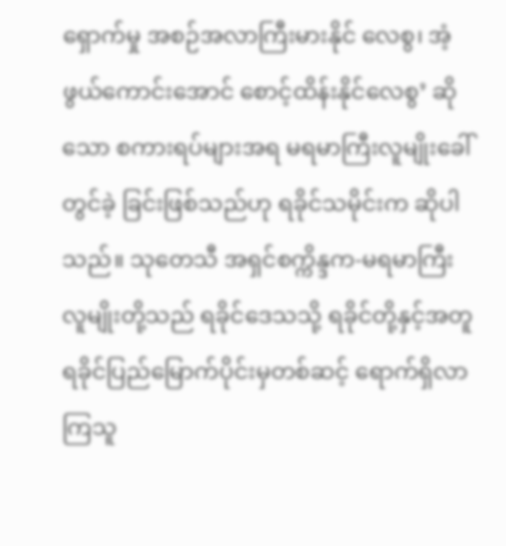ရှောက်မှု အစဉ်အလာကြီးမားနိုင် လေစွ၊ အံ့ဖွယ်ကောင်းအောင် စောင့်ထိန်းနိုင်လေစွ’ ဆိုသော စကားရပ်များအရ မရမာကြီးလူမျိုးခေါ် တွင်ခဲ့ ခြင်းဖြစ်သည်ဟု ရခိုင်သမိုင်းက ဆိုပါသည်။ သုတေသီ အရှင်စက္ကိန္ဒက-မရမာကြီး လူမျိုးတို့သည် ရခိုင်ဒေသသို့ ရခိုင်တို့နှင့်အတူ ရခိုင်ပြည်မြောက်ပိုင်းမှတစ်ဆင့် ရောက်ရှိလာကြသူ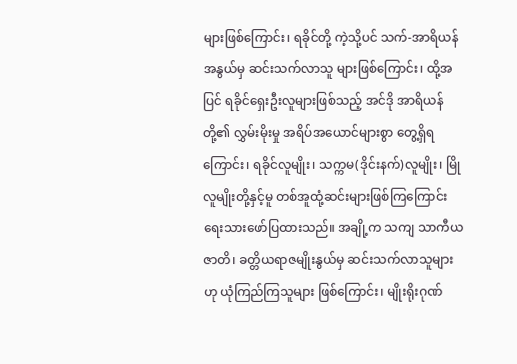များဖြစ်ကြောင်း၊ ရခိုင်တို့ ကဲ့သို့ပင် သက်-အာရိယန်အနွယ်မှ ဆင်းသက်လာသူ များဖြစ်ကြောင်း၊ ထို့အပြင် ရခိုင်ရှေးဦးလူများဖြစ်သည့် အင်ဒို အာရိယန်တို့၏ လွှမ်းမိုးမှု အရိပ်အယောင်များစွာ တွေ့ရှိရကြောင်း၊ ရခိုင်လူမျိုး၊ သက္ကမ(ဒိုင်းနက်)လူမျိုး၊ မြိုလူမျိုးတို့နှင့်မူ တစ်အူထုံ့ဆင်းများဖြစ်ကြကြောင်း ရေးသားဖော်ပြထားသည်။ အချို့က သကျ သာကီယဇာတိ၊ ခတ္တိယရာဇမျိုးနွယ်မှ ဆင်းသက်လာသူများဟု ယုံကြည်ကြသူများ ဖြစ်ကြောင်း၊ မျိုးရိုးဂုဏ်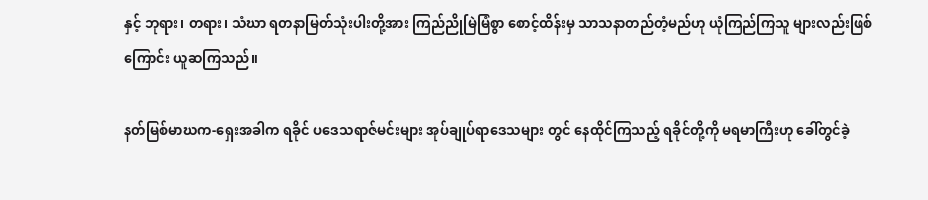နှင့် ဘုရား၊ တရား၊ သံဃာ ရတနာမြတ်သုံးပါးတို့အား ကြည်ညိုမြဲမြံစွာ စောင့်ထိန်းမှ သာသနာတည်တံ့မည်ဟု ယုံကြည်ကြသူ များလည်းဖြစ်ကြောင်း ယူဆကြသည်။

နတ်မြစ်မာဃက-ရှေးအခါက ရခိုင် ပဒေသရာဇ်မင်းများ အုပ်ချုပ်ရာဒေသများ တွင် နေထိုင်ကြသည့် ရခိုင်တို့ကို မရမာကြီးဟု ခေါ်တွင်ခဲ့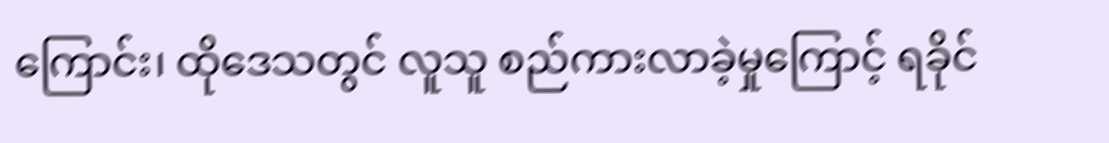ကြောင်း၊ ထိုဒေသတွင် လူသူ စည်ကားလာခဲ့မှုကြောင့် ရခိုင်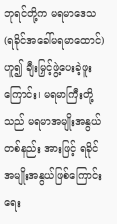ဘုရင်တို့က မရမာဒေသ (ရခိုင်အခေါ်မရမာထောင်)ဟူ၍ ချီးမြှင့်ဖွဲ့ပေးခဲ့ဖူးကြောင်း၊ မရမာကြီးတို့သည် မရမာအမျိုးအနွယ် တစ်နည်း အားဖြင့် ရခိုင်အမျိုးအနွယ်ဖြစ်ကြောင်း ရေး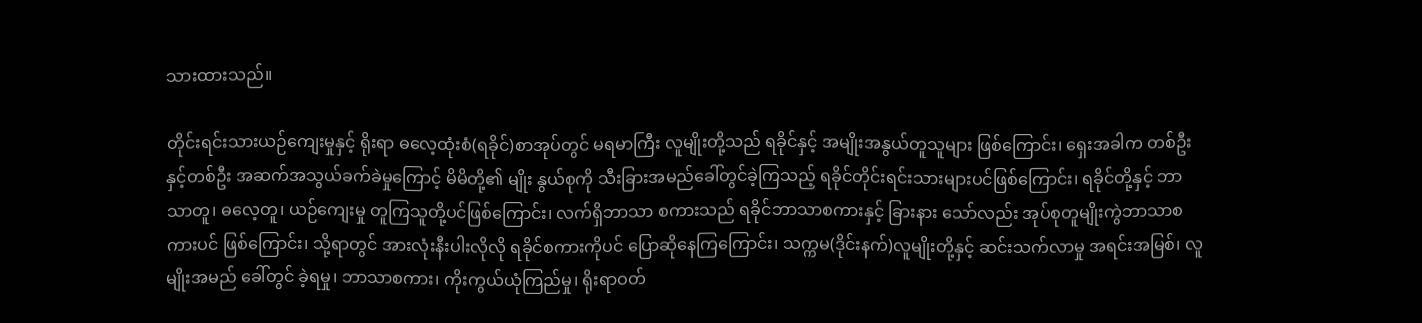သားထားသည်။

တိုင်းရင်းသားယဉ်ကျေးမှုနှင့် ရိုးရာ ဓလေ့ထုံးစံ(ရခိုင်)စာအုပ်တွင် မရမာကြီး လူမျိုးတို့သည် ရခိုင်နှင့် အမျိုးအနွယ်တူသူများ ဖြစ်ကြောင်း၊ ရှေးအခါက တစ်ဦးနှင့်တစ်ဦး အဆက်အသွယ်ခက်ခဲမှုကြောင့် မိမိတို့၏ မျိုး နွယ်စုကို သီးခြားအမည်ခေါ်တွင်ခဲ့ကြသည့် ရခိုင်တိုင်းရင်းသားများပင်ဖြစ်ကြောင်း၊ ရခိုင်တို့နှင့် ဘာသာတူ၊ ဓလေ့တူ၊ ယဉ်ကျေးမှု တူကြသူတို့ပင်ဖြစ်ကြောင်း၊ လက်ရှိဘာသာ စကားသည် ရခိုင်ဘာသာစကားနှင့် ခြားနား သော်လည်း အုပ်စုတူမျိုးကွဲဘာသာစကားပင် ဖြစ်ကြောင်း၊ သို့ရာတွင် အားလုံးနီးပါးလိုလို ရခိုင်စကားကိုပင် ပြောဆိုနေကြကြောင်း၊ သက္ကမ(ဒိုင်းနက်)လူမျိုးတို့နှင့် ဆင်းသက်လာမှု အရင်းအမြစ်၊ လူမျိုးအမည် ခေါ်တွင် ခဲ့ရမှု၊ ဘာသာစကား၊ ကိုးကွယ်ယုံကြည်မှု၊ ရိုးရာဝတ်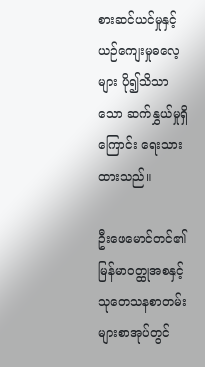စားဆင်ယင်မှုနှင့် ယဉ်ကျေးမှုဓလေ့များ ပို၍သိသာသော ဆက်နွှယ်မှုရှိကြောင်း ရေးသားထားသည်။

ဦးဖေမောင်တင်၏ မြန်မာဝတ္ထုအစနှင့် သုတေသနစာတမ်းများစာအုပ်တွင်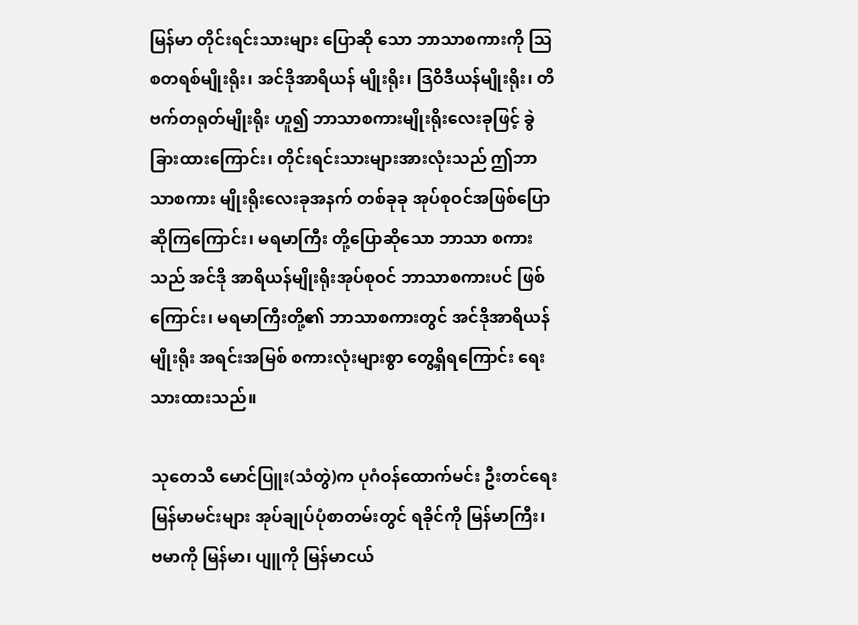မြန်မာ တိုင်းရင်းသားများ ပြောဆို သော ဘာသာစကားကို ဩစတရစ်မျိုးရိုး၊ အင်ဒိုအာရိယန် မျိုးရိုး၊ ဒြဝိဒီယန်မျိုးရိုး၊ တိဗက်တရုတ်မျိုးရိုး ဟူ၍ ဘာသာစကားမျိုးရိုးလေးခုဖြင့် ခွဲခြားထားကြောင်း၊ တိုင်းရင်းသားများအားလုံးသည် ဤဘာသာစကား မျိုးရိုးလေးခုအနက် တစ်ခုခု အုပ်စုဝင်အဖြစ်ပြောဆိုကြကြောင်း၊ မရမာကြီး တို့ပြောဆိုသော ဘာသာ စကား သည် အင်ဒို အာရိယန်မျိုးရိုးအုပ်စုဝင် ဘာသာစကားပင် ဖြစ်ကြောင်း၊ မရမာကြီးတို့၏ ဘာသာစကားတွင် အင်ဒိုအာရိယန်မျိုးရိုး အရင်းအမြစ် စကားလုံးများစွာ တွေ့ရှိရကြောင်း ရေးသားထားသည်။

သုတေသီ မောင်ပြူး(သံတွဲ)က ပုဂံဝန်ထောက်မင်း ဦးတင်ရေး မြန်မာမင်းများ အုပ်ချုပ်ပုံစာတမ်းတွင် ရခိုင်ကို မြန်မာကြီး၊ ဗမာကို မြန်မာ၊ ပျူကို မြန်မာငယ်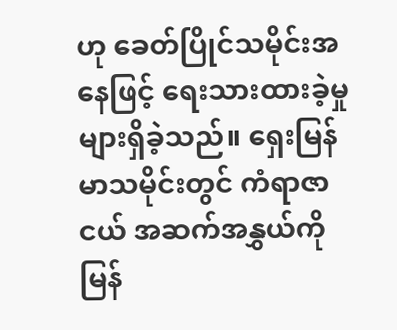ဟု ခေတ်ပြိုင်သမိုင်းအနေဖြင့် ရေးသားထားခဲ့မှု များရှိခဲ့သည်။ ရှေးမြန်မာသမိုင်းတွင် ကံရာဇာငယ် အဆက်အနွှယ်ကို မြန်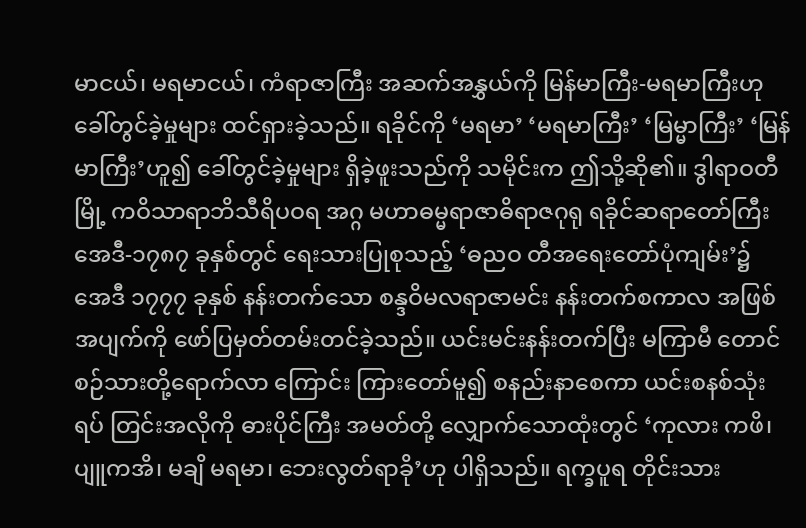မာငယ်၊ မရမာငယ်၊ ကံရာဇာကြီး အဆက်အနွှယ်ကို မြန်မာကြီး-မရမာကြီးဟု ခေါ်တွင်ခဲ့မှုများ ထင်ရှားခဲ့သည်။ ရခိုင်ကို ‘မရမာ’ ‘မရမာကြီး’ ‘မြမ္မာကြီး’ ‘မြန်မာကြီး’ဟူ၍ ခေါ်တွင်ခဲ့မှုများ ရှိခဲ့ဖူးသည်ကို သမိုင်းက ဤသို့ဆို၏။ ဒွါရာဝတီမြို့ ကဝိသာရာဘိသီရိပဝရ အဂ္ဂ မဟာဓမ္မရာဇာဓိရာဇဂုရု ရခိုင်ဆရာတော်ကြီး အေဒီ-၁၇၈၇ ခုနှစ်တွင် ရေးသားပြုစုသည့် ‘ဓညဝ တီအရေးတော်ပုံကျမ်း’၌ အေဒီ ၁၇၇၇ ခုနှစ် နန်းတက်သော စန္ဒဝိမလရာဇာမင်း နန်းတက်စကာလ အဖြစ် အပျက်ကို ဖော်ပြမှတ်တမ်းတင်ခဲ့သည်။ ယင်းမင်းနန်းတက်ပြီး မကြာမီ တောင်စဉ်သားတို့ရောက်လာ ကြောင်း ကြားတော်မူ၍ စနည်းနာစေကာ ယင်းစနစ်သုံးရပ် တြင်းအလိုကို ဓားပိုင်ကြီး အမတ်တို့ လျှောက်သောထုံးတွင် ‘ကုလား ကဖိ၊ ပျူကအိ၊ မချိ မရမာ၊ ဘေးလွတ်ရာခို’ဟု ပါရှိသည်။ ရက္ခပူရ တိုင်းသား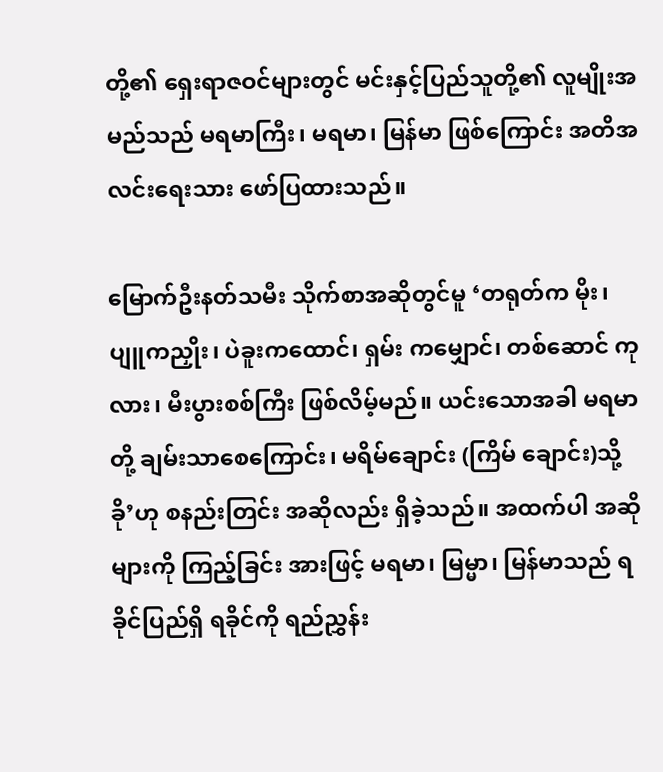တို့၏ ရှေးရာဇဝင်များတွင် မင်းနှင့်ပြည်သူတို့၏ လူမျိုးအမည်သည် မရမာကြီး၊ မရမာ၊ မြန်မာ ဖြစ်ကြောင်း အတိအလင်းရေးသား ဖော်ပြထားသည်။

မြောက်ဦးနတ်သမီး သိုက်စာအဆိုတွင်မူ ‘တရုတ်က မိုး၊ ပျူကညှိုး၊ ပဲခူးကထောင်၊ ရှမ်း ကမျှောင်၊ တစ်ဆောင် ကုလား၊ မီးပွားစစ်ကြီး ဖြစ်လိမ့်မည်။ ယင်းသောအခါ မရမာတို့ ချမ်းသာစေကြောင်း၊ မရိမ်ချောင်း (ကြိမ် ချောင်း)သို့ ခို’ဟု စနည်းတြင်း အဆိုလည်း ရှိခဲ့သည်။ အထက်ပါ အဆိုများကို ကြည့်ခြင်း အားဖြင့် မရမာ၊ မြမ္မာ၊ မြန်မာသည် ရခိုင်ပြည်ရှိ ရခိုင်ကို ရည်ညွှန်း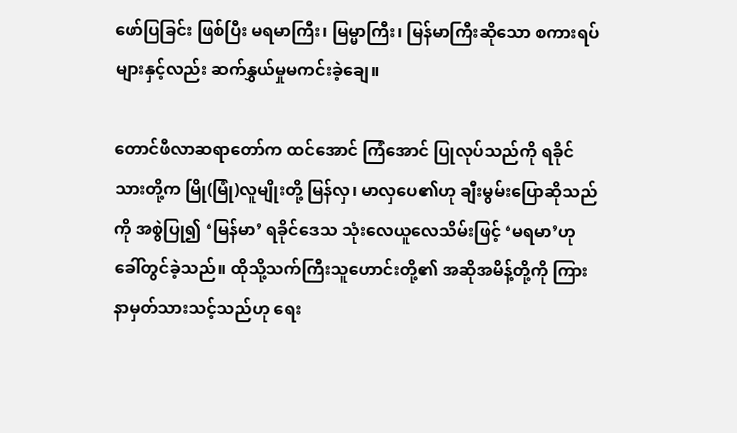ဖော်ပြခြင်း ဖြစ်ပြီး မရမာကြီး၊ မြမ္မာကြီး၊ မြန်မာကြီးဆိုသော စကားရပ်များနှင့်လည်း ဆက်နွှယ်မှုမကင်းခဲ့ချေ။

တောင်ဖီလာဆရာတော်က ထင်အောင် ကြံအောင် ပြုလုပ်သည်ကို ရခိုင်သားတို့က မြို(မြုံ)လူမျိုးတို့ မြန်လှ၊ မာလှပေ၏ဟု ချီးမွမ်းပြောဆိုသည်ကို အစွဲပြု၍ ‘မြန်မာ’ ရခိုင်ဒေသ သုံးလေယူလေသိမ်းဖြင့် ‘မရမာ’ဟု ခေါ်တွင်ခဲ့သည်။ ထိုသို့သက်ကြီးသူဟောင်းတို့၏ အဆိုအမိန့်တို့ကို ကြားနာမှတ်သားသင့်သည်ဟု ရေး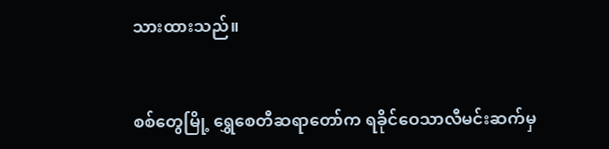သားထားသည်။


စစ်တွေမြို့ ရွှေစေတီဆရာတော်က ရခိုင်ဝေသာလီမင်းဆက်မှ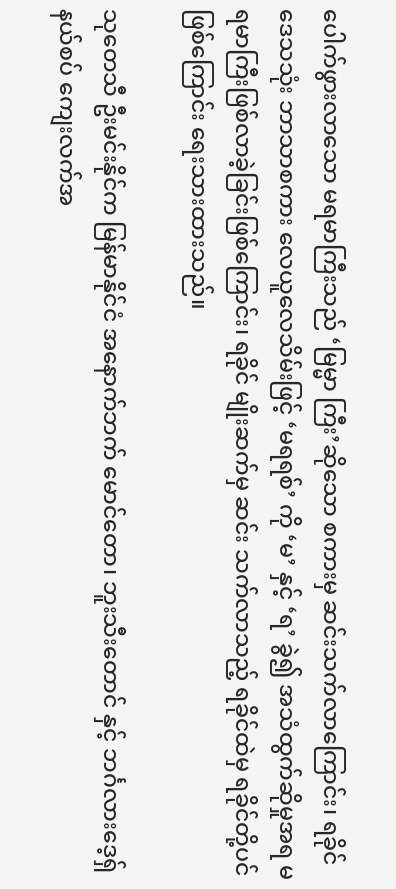ပေါက်ဖွားလာသော မရမာကြီးသည် ‘မြမ္မာ ကြီး’ဆိုသော စကားမှ ဆင်းသက်လာကြောင်း၊ ရခိုင်ဒေသသုံး ဘာသာစကား လေယူလေသိမ်းဖြင့် ‘မရရစ်’ ကို ‘မ’ နှင့် ‘ရ’ ခွဲ၍ အသံထွက်ဆိုမှုအရ မရမာကြီးဖြစ်လာခဲ့ခြင်းဖြစ်ကြောင်း၊ ရခိုင် မျိုးဆက်မှ ဆင်း သက်လာသည့် ရခိုင်ထဲမှ ရခိုင်တို့ပင်ဖြစ်ကြောင်း ရေးသားထားသည်။

သုတေသီ ဦးမင်းနိုင်က မြန်မာနိုင်ငံ အနောက်ဘက် မောင်တော၊ ဘူးသီးတောင် နှင့် ဘင်္ဂလားဒေ့ရှ်နယ်စပ် ကျေးလက်အ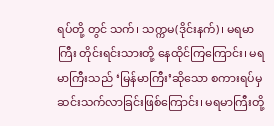ရပ်တို့ တွင် သက်၊ သက္ကမ(ဒိုင်းနက်)၊ မရမာကြီး တိုင်းရင်းသားတို့ နေထိုင်ကြကြောင်း၊ မရမာကြီးသည် ‘မြန်မာကြီး’ဆိုသော စကားရပ်မှ ဆင်းသက်လာခြင်းဖြစ်ကြောင်း၊ မရမာကြီးတို့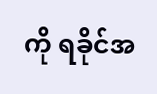ကို ရခိုင်အ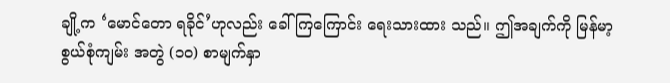ချို့က ‘မောင်တော ရခိုင်’ဟုလည်း ခေါ်ကြကြောင်း ရေးသားထား သည်။ ဤအချက်ကို မြန်မာ့စွယ်စုံကျမ်း အတွဲ (၁၀) စာမျက်နှာ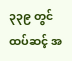၃၃၉ တွင် ထပ်ဆင့် အ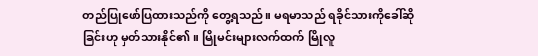တည်ပြုဖော်ပြထားသည်ကို တွေ့ရသည်။ မရမာသည် ရခိုင်သားကိုခေါ်ဆိုခြင်းဟု မှတ်သားနိုင်၏။ မြိုမင်းများလက်ထက် မြိုလူ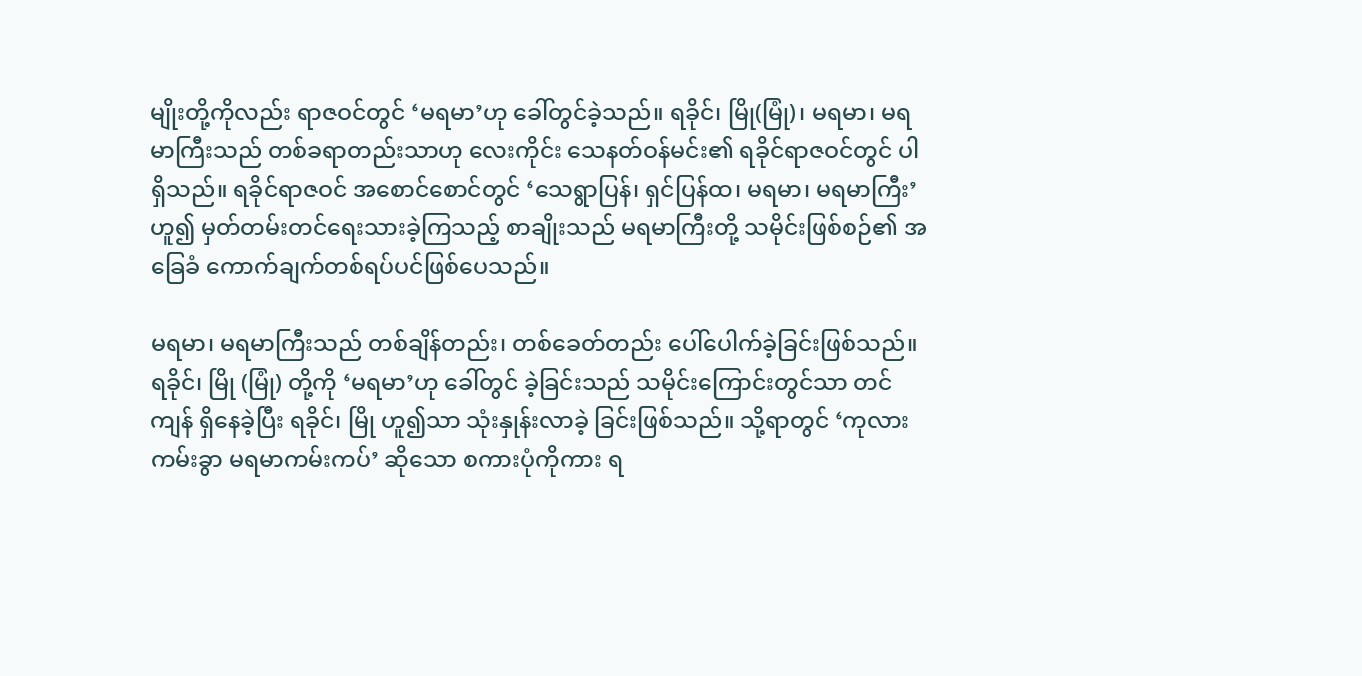မျိုးတို့ကိုလည်း ရာဇဝင်တွင် ‘မရမာ’ဟု ခေါ်တွင်ခဲ့သည်။ ရခိုင်၊ မြို(မြုံ)၊ မရမာ၊ မရမာကြီးသည် တစ်ခရာတည်းသာဟု လေးကိုင်း သေနတ်ဝန်မင်း၏ ရခိုင်ရာဇဝင်တွင် ပါရှိသည်။ ရခိုင်ရာဇဝင် အစောင်စောင်တွင် ‘သေရွာပြန်၊ ရှင်ပြန်ထ၊ မရမာ၊ မရမာကြီး’ ဟူ၍ မှတ်တမ်းတင်ရေးသားခဲ့ကြသည့် စာချိုးသည် မရမာကြီးတို့ သမိုင်းဖြစ်စဉ်၏ အခြေခံ ကောက်ချက်တစ်ရပ်ပင်ဖြစ်ပေသည်။

မရမာ၊ မရမာကြီးသည် တစ်ချိန်တည်း၊ တစ်ခေတ်တည်း ပေါ်ပေါက်ခဲ့ခြင်းဖြစ်သည်။ ရခိုင်၊ မြို (မြုံ) တို့ကို ‘မရမာ’ဟု ခေါ်တွင် ခဲ့ခြင်းသည် သမိုင်းကြောင်းတွင်သာ တင်ကျန် ရှိနေခဲ့ပြီး ရခိုင်၊ မြို ဟူ၍သာ သုံးနှုန်းလာခဲ့ ခြင်းဖြစ်သည်။ သို့ရာတွင် ‘ကုလားကမ်းခွာ မရမာကမ်းကပ်’ ဆိုသော စကားပုံကိုကား ရ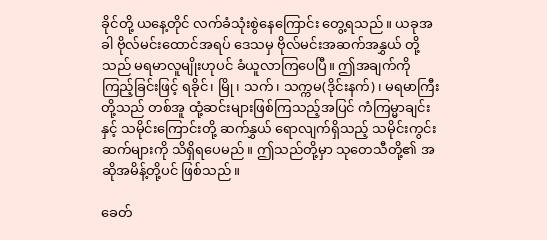ခိုင်တို့ ယနေ့တိုင် လက်ခံသုံးစွဲနေကြောင်း တွေ့ရသည်။ ယခုအခါ ဗိုလ်မင်းထောင်အရပ် ဒေသမှ ဗိုလ်မင်းအဆက်အနွှယ် တို့သည် မရမာလူမျိုးဟုပင် ခံယူလာကြပေပြီ။ ဤအချက်ကို ကြည့်ခြင်းဖြင့် ရခိုင်၊ မြို၊ သက်၊ သက္ကမ(ဒိုင်းနက်)၊ မရမာကြီးတို့သည် တစ်အူ ထုံ့ဆင်းများဖြစ်ကြသည့်အပြင် ကံကြမ္မာချင်းနှင့် သမိုင်းကြောင်းတို့ ဆက်နွှယ် ရောလျက်ရှိသည့် သမိုင်းကွင်းဆက်များကို သိရှိရပေမည်။ ဤသည်တို့မှာ သုတေသီတို့၏ အဆိုအမိန့်တို့ပင် ဖြစ်သည်။

ခေတ်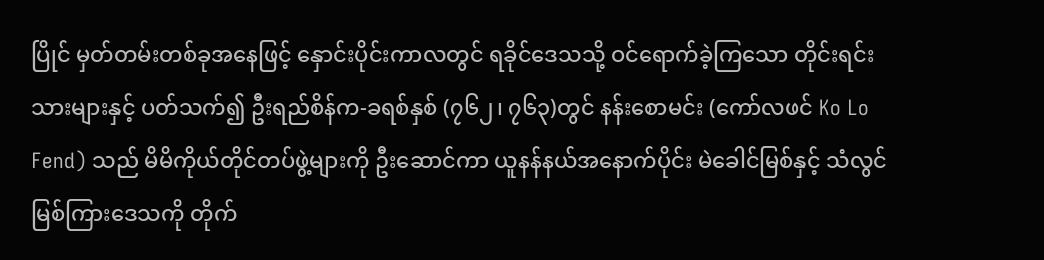ပြိုင် မှတ်တမ်းတစ်ခုအနေဖြင့် နှောင်းပိုင်းကာလတွင် ရခိုင်ဒေသသို့ ဝင်ရောက်ခဲ့ကြသော တိုင်းရင်း သားများနှင့် ပတ်သက်၍ ဦးရည်စိန်က-ခရစ်နှစ် (၇၆၂၊ ၇၆၃)တွင် နန်းစောမင်း (ကော်လဖင် Ko Lo Fend) သည် မိမိကိုယ်တိုင်တပ်ဖွဲ့များကို ဦးဆောင်ကာ ယူနန်နယ်အနောက်ပိုင်း မဲခေါင်မြစ်နှင့် သံလွင် မြစ်ကြားဒေသကို တိုက်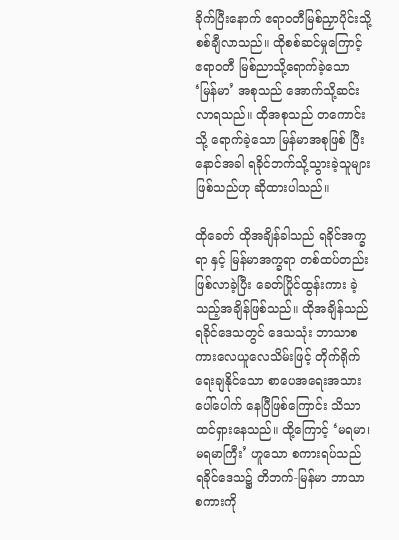ခိုက်ပြီးနောက် ဧရာဝတီမြစ်ညှာပိုင်းသို့ စစ်ချီလာသည်။ ထိုစစ်ဆင်မှုကြောင့် ဧရာဝတီ မြစ်ညာသို့ရောက်ခဲ့သော ‘မြန်မာ’ အစုသည် အောက်သို့ဆင်းလာရသည်။ ထိုအစုသည် တကောင်းသို့ ရောက်ခဲ့သော မြန်မာအစုဖြစ် ပြီး နောင်အခါ ရခိုင်ဘက်သို့သွားခဲ့သူများ ဖြစ်သည်ဟု ဆိုထားပါသည်။

ထိုခေတ် ထိုအချိန်ခါသည် ရခိုင်အက္ခရာ နှင့် မြန်မာအက္ခရာ တစ်ထပ်တည်းဖြစ်လာခဲ့ပြီး ခေတ်ပြိုင်ထွန်းကား ခဲ့သည့်အချိန်ဖြစ်သည်။ ထိုအချိန်သည် ရခိုင်ဒေသတွင် ဒေသသုံး ဘာသာစကားလေယူလေသိမ်းဖြင့် တိုက်ရိုက် ရေးချနိုင်သော စာပေအရေးအသားပေါ်ပေါက် နေပြီဖြစ်ကြောင်း သိသာထင်ရှားနေသည်။ ထို့ကြောင့် ‘မရမာ၊ မရမာကြီး’ ဟူသော စကားရပ်သည် ရခိုင်ဒေသ၌ တိဘက်-မြန်မာ ဘာသာစကားကို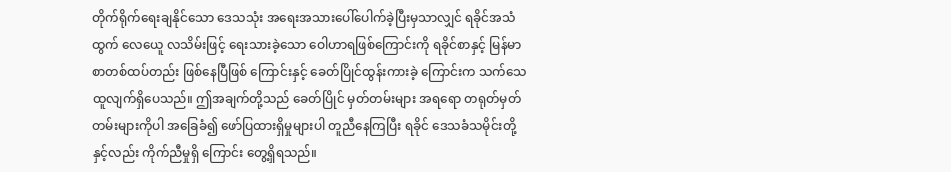တိုက်ရိုက်ရေးချနိုင်သော ဒေသသုံး အရေးအသားပေါ်ပေါက်ခဲ့ပြီးမှသာလျှင် ရခိုင်အသံထွက် လေယေူ လသိမ်းဖြင့် ရေးသားခဲ့သော ဝေါဟာရဖြစ်ကြောင်းကို ရခိုင်စာနှင့် မြန်မာစာတစ်ထပ်တည်း ဖြစ်နေပြီဖြစ် ကြောင်းနှင့် ခေတ်ပြိုင်ထွန်းကားခဲ့ ကြောင်းက သက်သေထူလျက်ရှိပေသည်။ ဤအချက်တို့သည် ခေတ်ပြိုင် မှတ်တမ်းများ အရရော တရုတ်မှတ်တမ်းများကိုပါ အခြေခံ၍ ဖော်ပြထားရှိမှုများပါ တူညီနေကြပြီး ရခိုင် ဒေသခံသမိုင်းတို့နှင့်လည်း ကိုက်ညီမှုရှိ ကြောင်း တွေ့ရှိရသည်။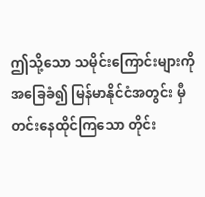ဤသို့သော သမိုင်းကြောင်းများကို အခြေခံ၍ မြန်မာနိုင်ငံအတွင်း မှီတင်းနေထိုင်ကြသော တိုင်း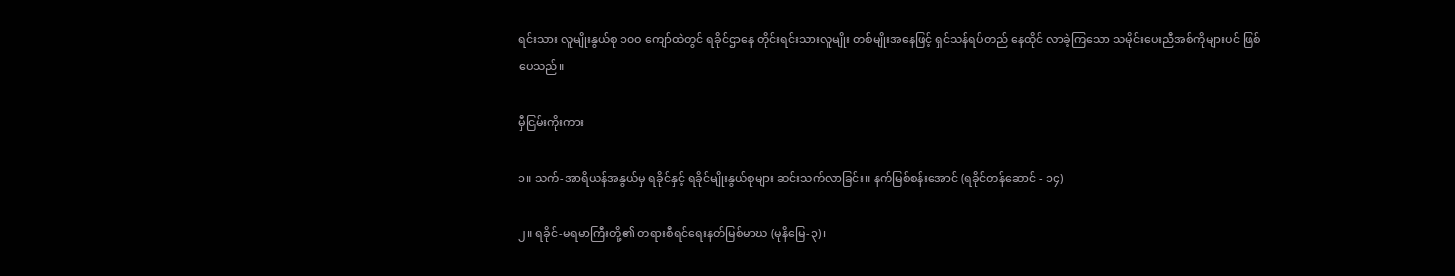ရင်းသား လူမျိုးနွယ်စု ၁၀ဝ ကျော်ထဲတွင် ရခိုင်ဌာနေ တိုင်းရင်းသားလူမျိုး တစ်မျိုးအနေဖြင့် ရှင်သန်ရပ်တည် နေထိုင် လာခဲ့ကြသော သမိုင်းပေးညီအစ်ကိုများပင် ဖြစ်ပေသည်။

မှီငြမ်းကိုးကား

၁။ သက်-အာရိယန်အနွယ်မှ ရခိုင်နှင့် ရခိုင်မျိုးနွယ်စုများ ဆင်းသက်လာခြင်း။ နက်မြစ်စန်းအောင် (ရခိုင်တန်ဆောင် - ၁၄)

၂။ ရခိုင်-မရမာကြီးတို့၏ တရားစီရင်ရေးနတ်မြစ်မာဃ (မုနိမြေ-၃)၊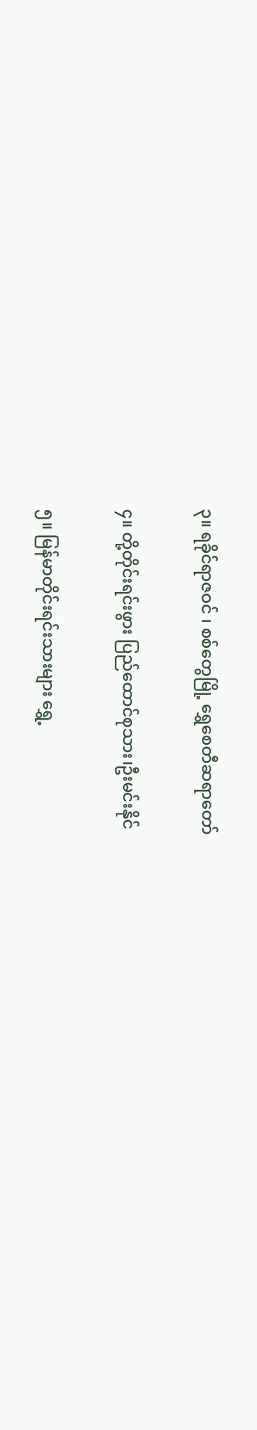၃။ ရခိုင်ရာဇဝင် ၊ စစ်တွေမြို့ ရွှေစေတီဆရာတော်

၄။ တို့တိုင်းရင်းဖွား ပြည်ထောင်စုသား၊ဦးမင်းနိုင်

၅။ မြန်မာတိုင်းရင်းသားများ ရွှေ့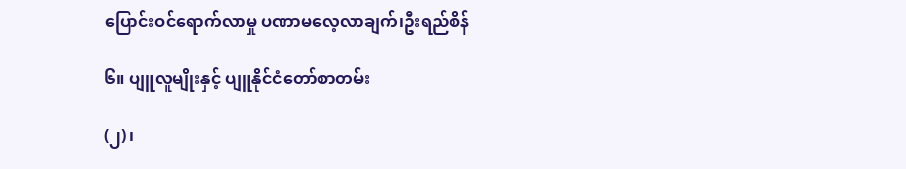ပြောင်းဝင်ရောက်လာမှု ပဏာမလေ့လာချက်၊ဦးရည်စိန်

၆။ ပျူလူမျိုးနှင့် ပျူနိုင်ငံတော်စာတမ်း

(၂)၊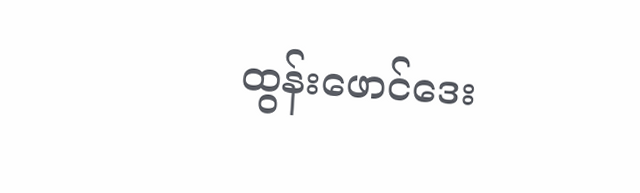ထွန်းဖောင်ဒေး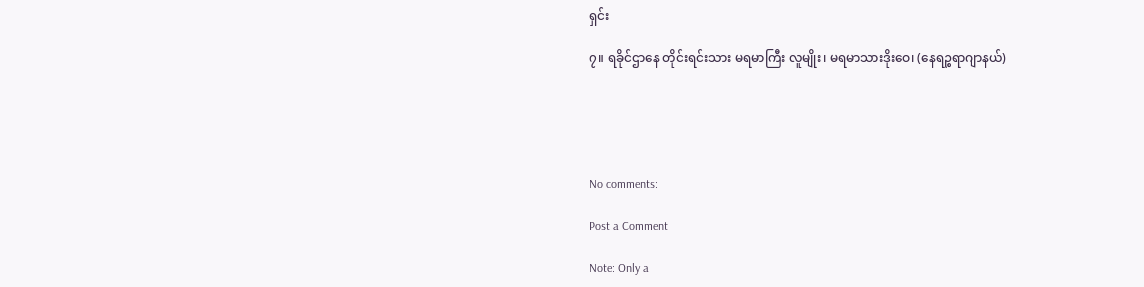ရှင်း

၇။ ရခိုင်ဌာနေ တိုင်းရင်းသား မရမာကြီး လူမျိုး၊ မရမာသားဒိုးဝေ၊ (နေရဉ္စရာဂျာနယ်)





No comments:

Post a Comment

Note: Only a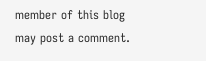member of this blog may post a comment.